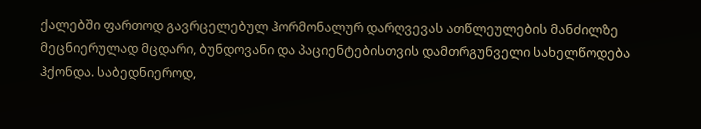ქალებში ფართოდ გავრცელებულ ჰორმონალურ დარღვევას ათწლეულების მანძილზე მეცნიერულად მცდარი, ბუნდოვანი და პაციენტებისთვის დამთრგუნველი სახელწოდება ჰქონდა. საბედნიეროდ,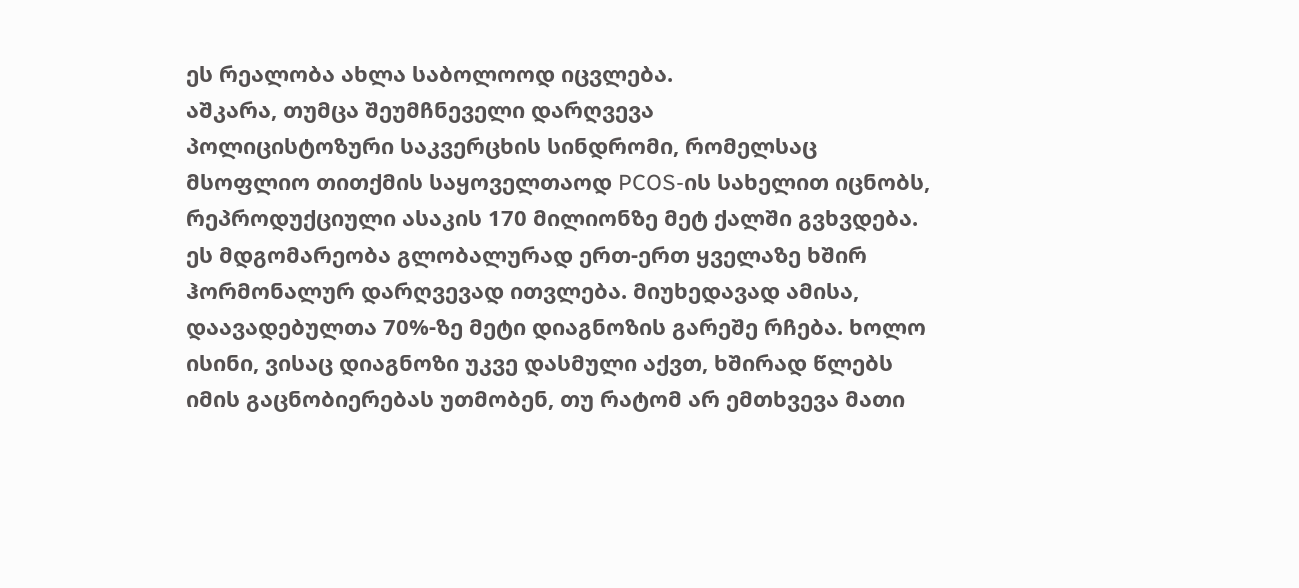ეს რეალობა ახლა საბოლოოდ იცვლება.
აშკარა, თუმცა შეუმჩნეველი დარღვევა
პოლიცისტოზური საკვერცხის სინდრომი, რომელსაც მსოფლიო თითქმის საყოველთაოდ PCOS-ის სახელით იცნობს, რეპროდუქციული ასაკის 170 მილიონზე მეტ ქალში გვხვდება. ეს მდგომარეობა გლობალურად ერთ-ერთ ყველაზე ხშირ ჰორმონალურ დარღვევად ითვლება. მიუხედავად ამისა, დაავადებულთა 70%-ზე მეტი დიაგნოზის გარეშე რჩება. ხოლო ისინი, ვისაც დიაგნოზი უკვე დასმული აქვთ, ხშირად წლებს იმის გაცნობიერებას უთმობენ, თუ რატომ არ ემთხვევა მათი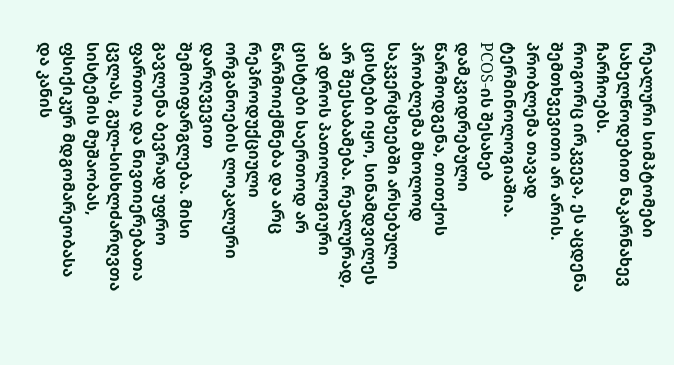რეალური სიმპტომები სახელწოდებით ნაკარნახევ ჩარჩოებს.
როგორც ირკვევა, ეს აცდენა შემთხვევითი არ არის. პრობლემა თავად ტერმინოლოგიაშია.
PCOS-ის შესახებ დამკვიდრებული წარმოდგენა, თითქოს პრობლემა მხოლოდ საკვერცხეებში არსებული ცისტები იყო, სინამდვილეს არ შეესაბამება. რეალურად, ამ დროს პათოლოგიური ცისტები საერთოდ არ წარმოიქმნება და არც რეპროდუქციული ორგანოების ლოკალური დარღვევით შემოიფარგლება. მისი გავლენა ბევრად უფრო ფართოა და ნივთიერებათა ცვლას, გულ-სისხლძარღვთა სისტემის მუშაობას, ფსიქიკურ მდგომარეობასა და კანის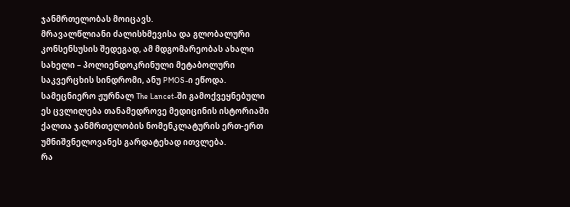ჯანმრთელობას მოიცავს.
მრავალწლიანი ძალისხმევისა და გლობალური კონსენსუსის შედეგად, ამ მდგომარეობას ახალი სახელი – პოლიენდოკრინული მეტაბოლური საკვერცხის სინდრომი, ანუ PMOS-ი ეწოდა. სამეცნიერო ჟურნალ The Lancet-ში გამოქვეყნებული ეს ცვლილება თანამედროვე მედიცინის ისტორიაში ქალთა ჯანმრთელობის ნომენკლატურის ერთ-ერთ უმნიშვნელოვანეს გარდატეხად ითვლება.
რა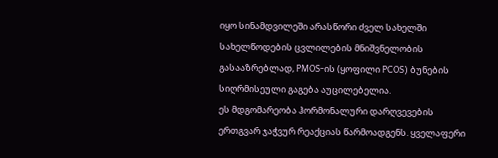იყო სინამდვილეში არასწორი ძველ სახელში
სახელწოდების ცვლილების მნიშვნელობის გასააზრებლად, PMOS-ის (ყოფილი PCOS) ბუნების სიღრმისეული გაგება აუცილებელია.
ეს მდგომარეობა ჰორმონალური დარღვევების ერთგვარ ჯაჭვურ რეაქციას წარმოადგენს. ყველაფერი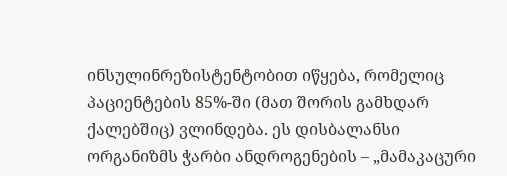ინსულინრეზისტენტობით იწყება, რომელიც პაციენტების 85%-ში (მათ შორის გამხდარ ქალებშიც) ვლინდება. ეს დისბალანსი ორგანიზმს ჭარბი ანდროგენების – „მამაკაცური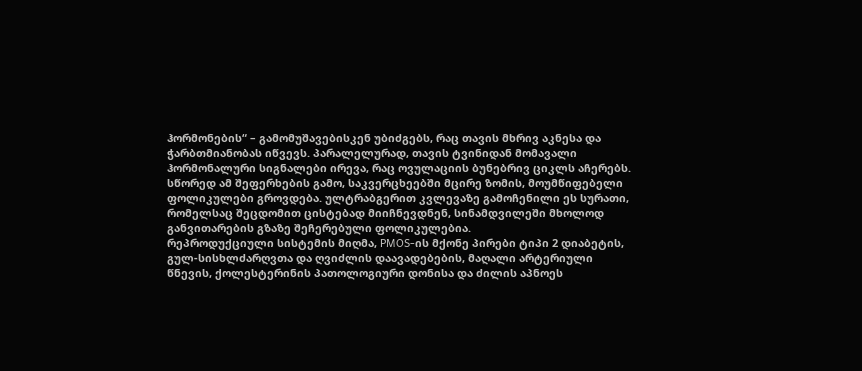ჰორმონების“ – გამომუშავებისკენ უბიძგებს, რაც თავის მხრივ აკნესა და ჭარბთმიანობას იწვევს. პარალელურად, თავის ტვინიდან მომავალი ჰორმონალური სიგნალები ირევა, რაც ოვულაციის ბუნებრივ ციკლს აჩერებს. სწორედ ამ შეფერხების გამო, საკვერცხეებში მცირე ზომის, მოუმწიფებელი ფოლიკულები გროვდება. ულტრაბგერით კვლევაზე გამოჩენილი ეს სურათი, რომელსაც შეცდომით ცისტებად მიიჩნევდნენ, სინამდვილეში მხოლოდ განვითარების გზაზე შეჩერებული ფოლიკულებია.
რეპროდუქციული სისტემის მიღმა, PMOS-ის მქონე პირები ტიპი 2 დიაბეტის, გულ-სისხლძარღვთა და ღვიძლის დაავადებების, მაღალი არტერიული წნევის, ქოლესტერინის პათოლოგიური დონისა და ძილის აპნოეს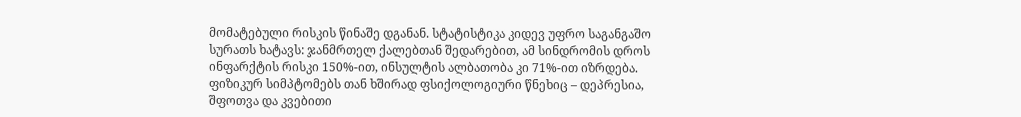მომატებული რისკის წინაშე დგანან. სტატისტიკა კიდევ უფრო საგანგაშო სურათს ხატავს: ჯანმრთელ ქალებთან შედარებით, ამ სინდრომის დროს ინფარქტის რისკი 150%-ით, ინსულტის ალბათობა კი 71%-ით იზრდება. ფიზიკურ სიმპტომებს თან ხშირად ფსიქოლოგიური წნეხიც – დეპრესია, შფოთვა და კვებითი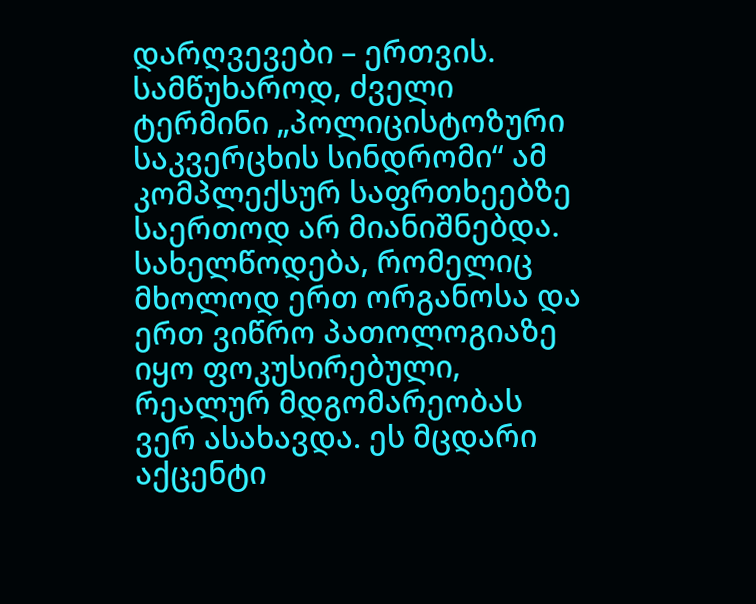დარღვევები – ერთვის.
სამწუხაროდ, ძველი ტერმინი „პოლიცისტოზური საკვერცხის სინდრომი“ ამ კომპლექსურ საფრთხეებზე საერთოდ არ მიანიშნებდა.
სახელწოდება, რომელიც მხოლოდ ერთ ორგანოსა და ერთ ვიწრო პათოლოგიაზე იყო ფოკუსირებული, რეალურ მდგომარეობას ვერ ასახავდა. ეს მცდარი აქცენტი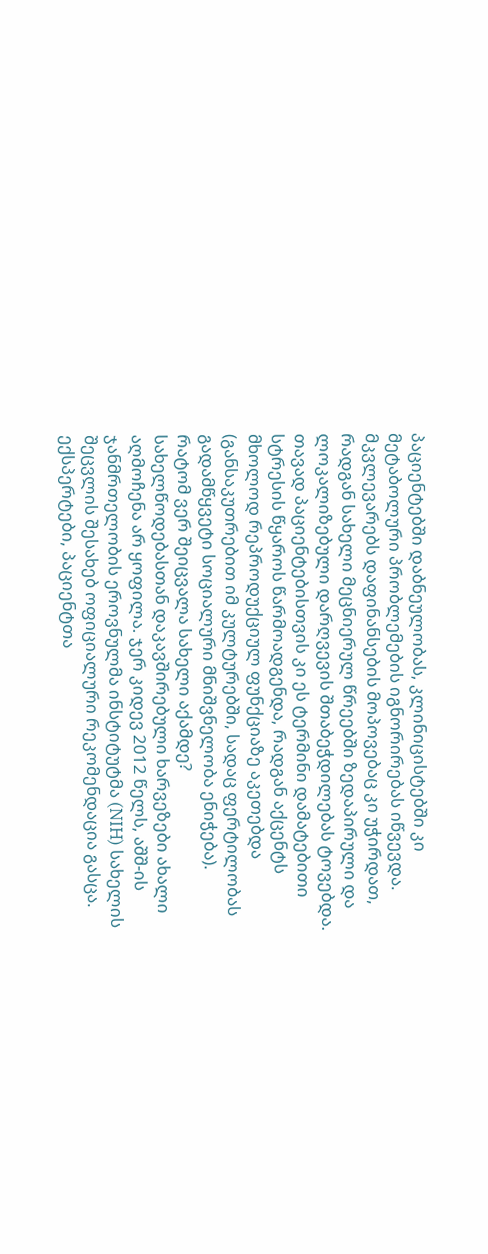პაციენტებში დაბნეულობას, კლინიცისტებში კი მეტაბოლური პრობლემების იგნორირებას იწვევდა. მკვლევარებს დაფინანსების მოპოვებაც კი უჭირდათ, რადგან სახელი მეცნიერულ წრეებში ზედაპირული და ლოკალიზებული დარღვევის შთაბეჭდილებას ტოვებდა. თავად პაციენტებისთვის კი ეს ტერმინი დამატებითი სტრესის წყაროს წარმოადგენდა, რადგან აქცენტს მხოლოდ რეპროდუქციულ ფუნქციაზე აკეთებდა (განსაკუთრებით იმ კულტურებში, სადაც ფერტილობას გადამწყვეტი სოციალური მნიშვნელობა ენიჭება).
რატომ ვერ შეიცვალა სახელი აქამდე?
სახელწოდებასთან დაკავშირებული ხარვეზები ახალი აღმოჩენა არ ყოფილა. ჯერ კიდევ 2012 წელს, აშშ-ის ჯანმრთელობის ეროვნულმა ინსტიტუტმა (NIH) სახელის შეცვლის შესახებ ოფიციალური რეკომენდაცია გასცა. ექსპერტები, პაციენტთა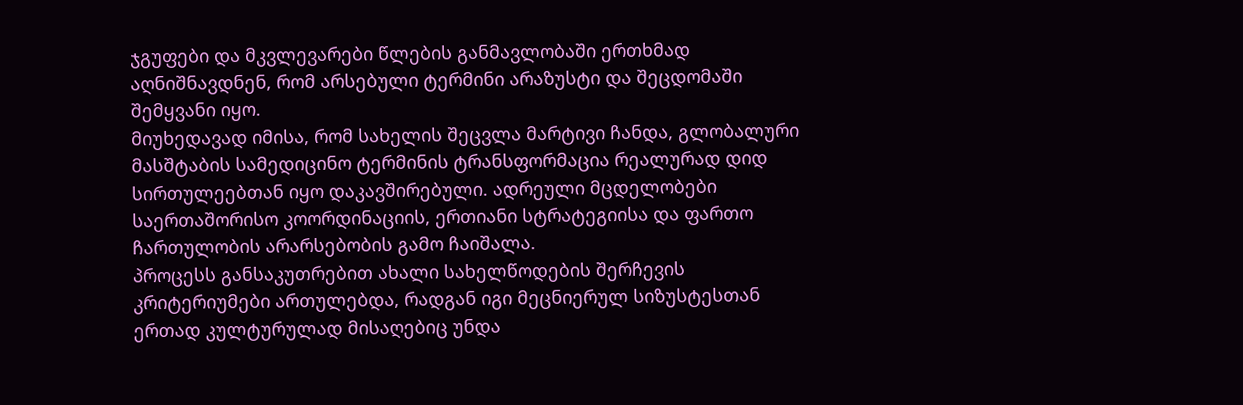ჯგუფები და მკვლევარები წლების განმავლობაში ერთხმად აღნიშნავდნენ, რომ არსებული ტერმინი არაზუსტი და შეცდომაში შემყვანი იყო.
მიუხედავად იმისა, რომ სახელის შეცვლა მარტივი ჩანდა, გლობალური მასშტაბის სამედიცინო ტერმინის ტრანსფორმაცია რეალურად დიდ სირთულეებთან იყო დაკავშირებული. ადრეული მცდელობები საერთაშორისო კოორდინაციის, ერთიანი სტრატეგიისა და ფართო ჩართულობის არარსებობის გამო ჩაიშალა.
პროცესს განსაკუთრებით ახალი სახელწოდების შერჩევის კრიტერიუმები ართულებდა, რადგან იგი მეცნიერულ სიზუსტესთან ერთად კულტურულად მისაღებიც უნდა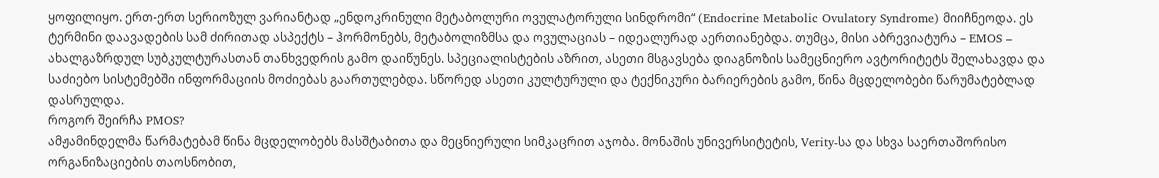ყოფილიყო. ერთ-ერთ სერიოზულ ვარიანტად „ენდოკრინული მეტაბოლური ოვულატორული სინდრომი“ (Endocrine Metabolic Ovulatory Syndrome) მიიჩნეოდა. ეს ტერმინი დაავადების სამ ძირითად ასპექტს – ჰორმონებს, მეტაბოლიზმსა და ოვულაციას – იდეალურად აერთიანებდა. თუმცა, მისი აბრევიატურა – EMOS – ახალგაზრდულ სუბკულტურასთან თანხვედრის გამო დაიწუნეს. სპეციალისტების აზრით, ასეთი მსგავსება დიაგნოზის სამეცნიერო ავტორიტეტს შელახავდა და საძიებო სისტემებში ინფორმაციის მოძიებას გაართულებდა. სწორედ ასეთი კულტურული და ტექნიკური ბარიერების გამო, წინა მცდელობები წარუმატებლად დასრულდა.
როგორ შეირჩა PMOS?
ამჟამინდელმა წარმატებამ წინა მცდელობებს მასშტაბითა და მეცნიერული სიმკაცრით აჯობა. მონაშის უნივერსიტეტის, Verity-სა და სხვა საერთაშორისო ორგანიზაციების თაოსნობით,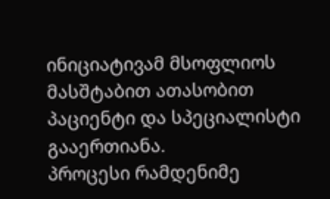ინიციატივამ მსოფლიოს მასშტაბით ათასობით პაციენტი და სპეციალისტი გააერთიანა.
პროცესი რამდენიმე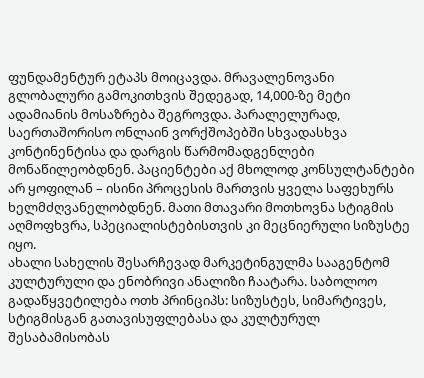ფუნდამენტურ ეტაპს მოიცავდა. მრავალენოვანი გლობალური გამოკითხვის შედეგად, 14,000-ზე მეტი ადამიანის მოსაზრება შეგროვდა. პარალელურად, საერთაშორისო ონლაინ ვორქშოპებში სხვადასხვა კონტინენტისა და დარგის წარმომადგენლები მონაწილეობდნენ. პაციენტები აქ მხოლოდ კონსულტანტები არ ყოფილან – ისინი პროცესის მართვის ყველა საფეხურს ხელმძღვანელობდნენ. მათი მთავარი მოთხოვნა სტიგმის აღმოფხვრა, სპეციალისტებისთვის კი მეცნიერული სიზუსტე იყო.
ახალი სახელის შესარჩევად მარკეტინგულმა სააგენტომ კულტურული და ენობრივი ანალიზი ჩაატარა. საბოლოო გადაწყვეტილება ოთხ პრინციპს: სიზუსტეს, სიმარტივეს, სტიგმისგან გათავისუფლებასა და კულტურულ შესაბამისობას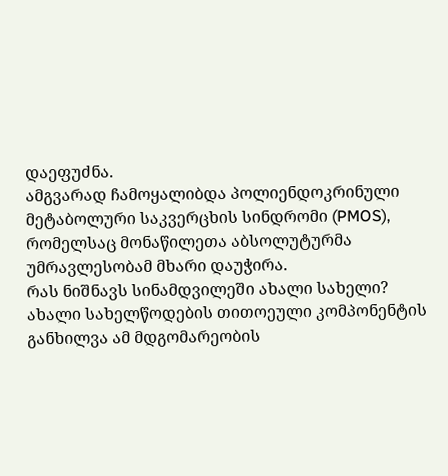დაეფუძნა.
ამგვარად ჩამოყალიბდა პოლიენდოკრინული მეტაბოლური საკვერცხის სინდრომი (PMOS), რომელსაც მონაწილეთა აბსოლუტურმა უმრავლესობამ მხარი დაუჭირა.
რას ნიშნავს სინამდვილეში ახალი სახელი?
ახალი სახელწოდების თითოეული კომპონენტის განხილვა ამ მდგომარეობის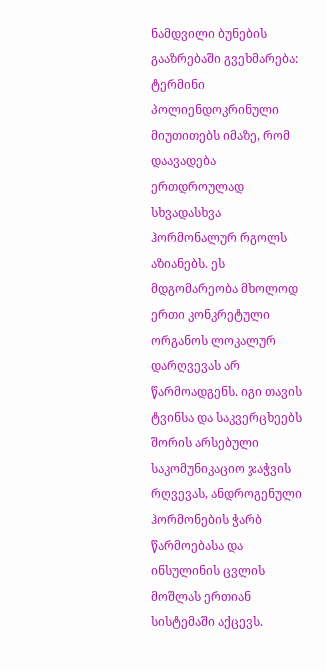ნამდვილი ბუნების გააზრებაში გვეხმარება:
ტერმინი პოლიენდოკრინული მიუთითებს იმაზე, რომ დაავადება ერთდროულად სხვადასხვა ჰორმონალურ რგოლს აზიანებს. ეს მდგომარეობა მხოლოდ ერთი კონკრეტული ორგანოს ლოკალურ დარღვევას არ წარმოადგენს. იგი თავის ტვინსა და საკვერცხეებს შორის არსებული საკომუნიკაციო ჯაჭვის რღვევას, ანდროგენული ჰორმონების ჭარბ წარმოებასა და ინსულინის ცვლის მოშლას ერთიან სისტემაში აქცევს.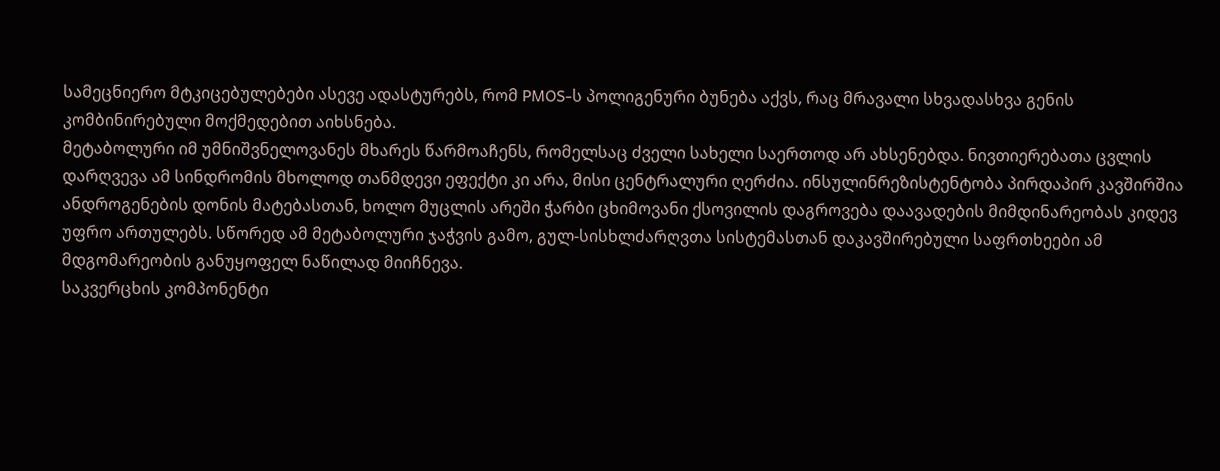სამეცნიერო მტკიცებულებები ასევე ადასტურებს, რომ PMOS-ს პოლიგენური ბუნება აქვს, რაც მრავალი სხვადასხვა გენის კომბინირებული მოქმედებით აიხსნება.
მეტაბოლური იმ უმნიშვნელოვანეს მხარეს წარმოაჩენს, რომელსაც ძველი სახელი საერთოდ არ ახსენებდა. ნივთიერებათა ცვლის დარღვევა ამ სინდრომის მხოლოდ თანმდევი ეფექტი კი არა, მისი ცენტრალური ღერძია. ინსულინრეზისტენტობა პირდაპირ კავშირშია ანდროგენების დონის მატებასთან, ხოლო მუცლის არეში ჭარბი ცხიმოვანი ქსოვილის დაგროვება დაავადების მიმდინარეობას კიდევ უფრო ართულებს. სწორედ ამ მეტაბოლური ჯაჭვის გამო, გულ-სისხლძარღვთა სისტემასთან დაკავშირებული საფრთხეები ამ მდგომარეობის განუყოფელ ნაწილად მიიჩნევა.
საკვერცხის კომპონენტი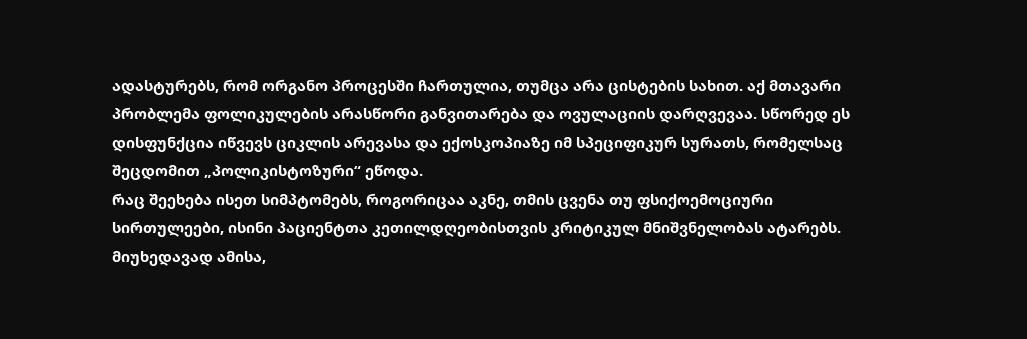ადასტურებს, რომ ორგანო პროცესში ჩართულია, თუმცა არა ცისტების სახით. აქ მთავარი პრობლემა ფოლიკულების არასწორი განვითარება და ოვულაციის დარღვევაა. სწორედ ეს დისფუნქცია იწვევს ციკლის არევასა და ექოსკოპიაზე იმ სპეციფიკურ სურათს, რომელსაც შეცდომით „პოლიკისტოზური“ ეწოდა.
რაც შეეხება ისეთ სიმპტომებს, როგორიცაა აკნე, თმის ცვენა თუ ფსიქოემოციური სირთულეები, ისინი პაციენტთა კეთილდღეობისთვის კრიტიკულ მნიშვნელობას ატარებს. მიუხედავად ამისა,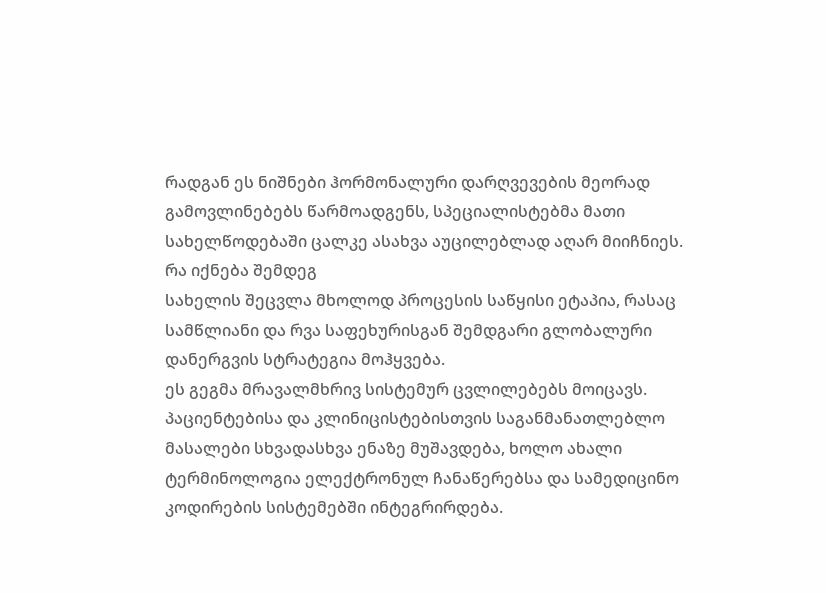რადგან ეს ნიშნები ჰორმონალური დარღვევების მეორად გამოვლინებებს წარმოადგენს, სპეციალისტებმა მათი სახელწოდებაში ცალკე ასახვა აუცილებლად აღარ მიიჩნიეს.
რა იქნება შემდეგ
სახელის შეცვლა მხოლოდ პროცესის საწყისი ეტაპია, რასაც სამწლიანი და რვა საფეხურისგან შემდგარი გლობალური დანერგვის სტრატეგია მოჰყვება.
ეს გეგმა მრავალმხრივ სისტემურ ცვლილებებს მოიცავს. პაციენტებისა და კლინიცისტებისთვის საგანმანათლებლო მასალები სხვადასხვა ენაზე მუშავდება, ხოლო ახალი ტერმინოლოგია ელექტრონულ ჩანაწერებსა და სამედიცინო კოდირების სისტემებში ინტეგრირდება.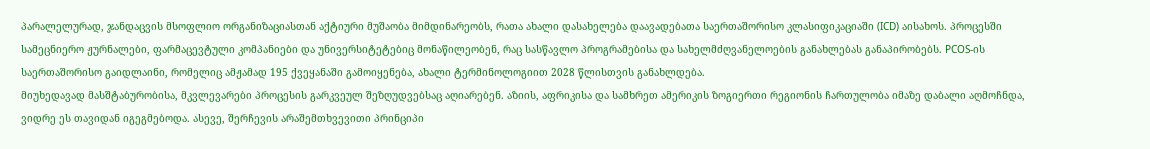პარალელურად, ჯანდაცვის მსოფლიო ორგანიზაციასთან აქტიური მუშაობა მიმდინარეობს, რათა ახალი დასახელება დაავადებათა საერთაშორისო კლასიფიკაციაში (ICD) აისახოს. პროცესში სამეცნიერო ჟურნალები, ფარმაცევტული კომპანიები და უნივერსიტეტებიც მონაწილეობენ, რაც სასწავლო პროგრამებისა და სახელმძღვანელოების განახლებას განაპირობებს. PCOS-ის საერთაშორისო გაიდლაინი, რომელიც ამჟამად 195 ქვეყანაში გამოიყენება, ახალი ტერმინოლოგიით 2028 წლისთვის განახლდება.
მიუხედავად მასშტაბურობისა, მკვლევარები პროცესის გარკვეულ შეზღუდვებსაც აღიარებენ. აზიის, აფრიკისა და სამხრეთ ამერიკის ზოგიერთი რეგიონის ჩართულობა იმაზე დაბალი აღმოჩნდა, ვიდრე ეს თავიდან იგეგმებოდა. ასევე, შერჩევის არაშემთხვევითი პრინციპი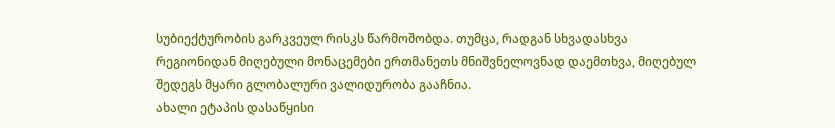სუბიექტურობის გარკვეულ რისკს წარმოშობდა. თუმცა, რადგან სხვადასხვა რეგიონიდან მიღებული მონაცემები ერთმანეთს მნიშვნელოვნად დაემთხვა, მიღებულ შედეგს მყარი გლობალური ვალიდურობა გააჩნია.
ახალი ეტაპის დასაწყისი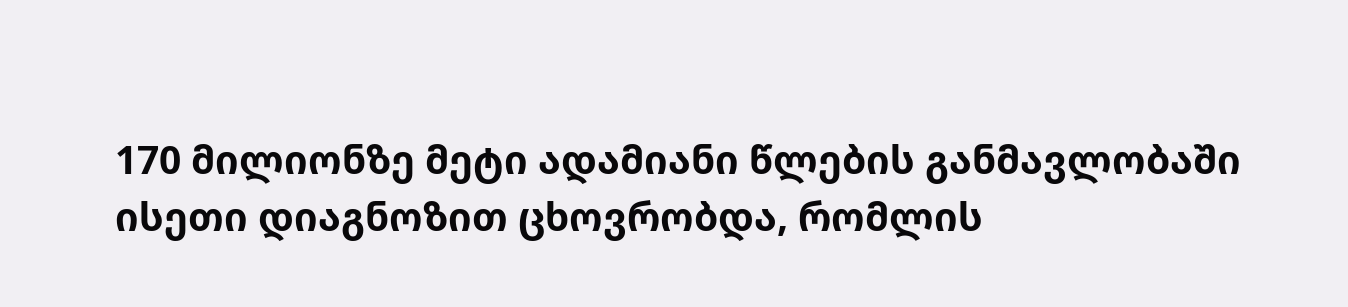170 მილიონზე მეტი ადამიანი წლების განმავლობაში ისეთი დიაგნოზით ცხოვრობდა, რომლის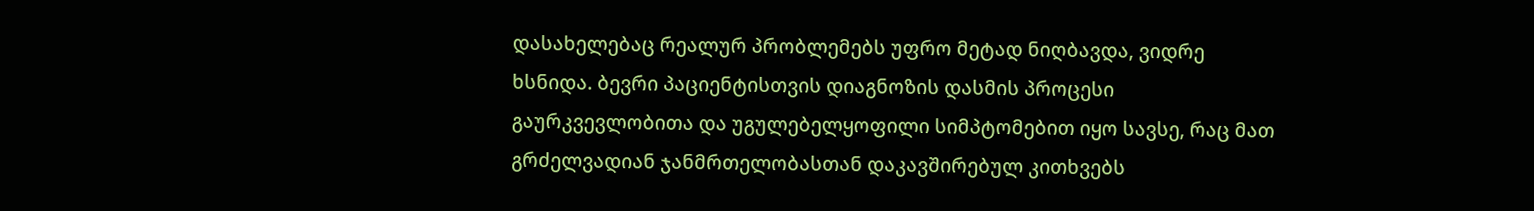დასახელებაც რეალურ პრობლემებს უფრო მეტად ნიღბავდა, ვიდრე ხსნიდა. ბევრი პაციენტისთვის დიაგნოზის დასმის პროცესი გაურკვევლობითა და უგულებელყოფილი სიმპტომებით იყო სავსე, რაც მათ გრძელვადიან ჯანმრთელობასთან დაკავშირებულ კითხვებს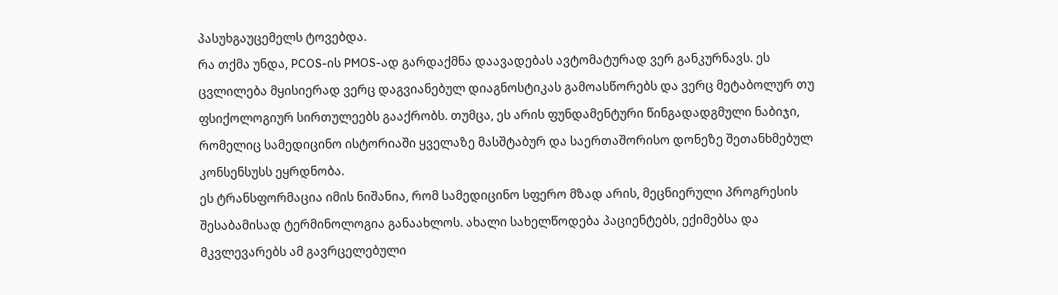პასუხგაუცემელს ტოვებდა.
რა თქმა უნდა, PCOS-ის PMOS-ად გარდაქმნა დაავადებას ავტომატურად ვერ განკურნავს. ეს ცვლილება მყისიერად ვერც დაგვიანებულ დიაგნოსტიკას გამოასწორებს და ვერც მეტაბოლურ თუ ფსიქოლოგიურ სირთულეებს გააქრობს. თუმცა, ეს არის ფუნდამენტური წინგადადგმული ნაბიჯი, რომელიც სამედიცინო ისტორიაში ყველაზე მასშტაბურ და საერთაშორისო დონეზე შეთანხმებულ კონსენსუსს ეყრდნობა.
ეს ტრანსფორმაცია იმის ნიშანია, რომ სამედიცინო სფერო მზად არის, მეცნიერული პროგრესის შესაბამისად ტერმინოლოგია განაახლოს. ახალი სახელწოდება პაციენტებს, ექიმებსა და მკვლევარებს ამ გავრცელებული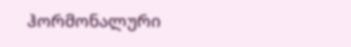ჰორმონალური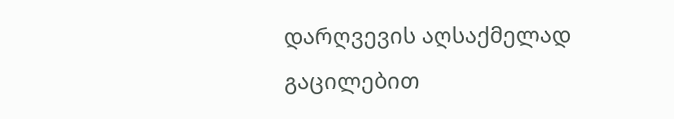დარღვევის აღსაქმელად გაცილებით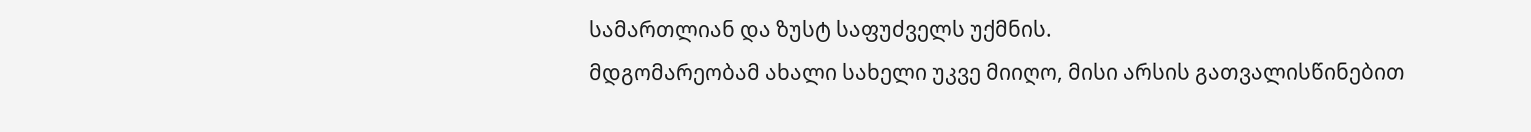სამართლიან და ზუსტ საფუძველს უქმნის.
მდგომარეობამ ახალი სახელი უკვე მიიღო, მისი არსის გათვალისწინებით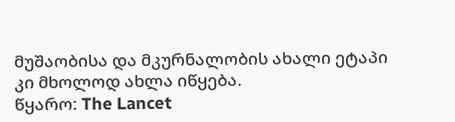მუშაობისა და მკურნალობის ახალი ეტაპი კი მხოლოდ ახლა იწყება.
წყარო: The Lancet